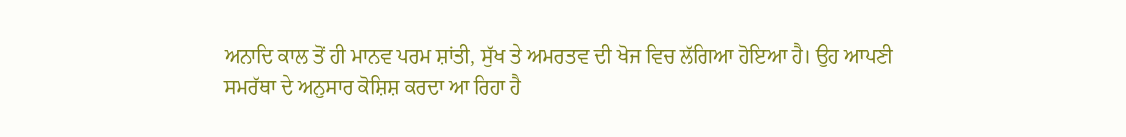ਅਨਾਦਿ ਕਾਲ ਤੋਂ ਹੀ ਮਾਨਵ ਪਰਮ ਸ਼ਾਂਤੀ, ਸੁੱਖ ਤੇ ਅਮਰਤਵ ਦੀ ਖੋਜ ਵਿਚ ਲੱਗਿਆ ਹੋਇਆ ਹੈ। ਉਹ ਆਪਣੀ ਸਮਰੱਥਾ ਦੇ ਅਨੁਸਾਰ ਕੋਸ਼ਿਸ਼ ਕਰਦਾ ਆ ਰਿਹਾ ਹੈ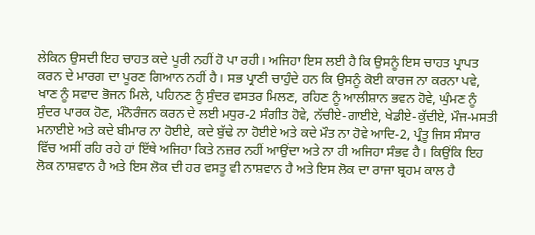ਲੇਕਿਨ ਉਸਦੀ ਇਹ ਚਾਹਤ ਕਦੇ ਪੂਰੀ ਨਹੀਂ ਹੋ ਪਾ ਰਹੀ। ਅਜਿਹਾ ਇਸ ਲਈ ਹੈ ਕਿ ਉਸਨੂੰ ਇਸ ਚਾਹਤ ਪ੍ਰਾਪਤ ਕਰਨ ਦੇ ਮਾਰਗ ਦਾ ਪੂਰਣ ਗਿਆਨ ਨਹੀਂ ਹੈ। ਸਭ ਪ੍ਰਾਣੀ ਚਾਹੁੰਦੇ ਹਨ ਕਿ ਉਸਨੂੰ ਕੋਈ ਕਾਰਜ ਨਾ ਕਰਨਾ ਪਵੇ, ਖਾਣ ਨੂੰ ਸਵਾਦ ਭੋਜਨ ਮਿਲੇ, ਪਹਿਨਣ ਨੂੰ ਸੁੰਦਰ ਵਸਤਰ ਮਿਲਣ, ਰਹਿਣ ਨੂੰ ਆਲੀਸ਼ਾਨ ਭਵਨ ਹੋਵੇ, ਘੁੰਮਣ ਨੂੰ ਸੁੰਦਰ ਪਾਰਕ ਹੋਣ, ਮੰਨੋਰੰਜਨ ਕਰਨ ਦੇ ਲਈ ਮਧੁਰ-2 ਸੰਗੀਤ ਹੋਵੇ, ਨੱਚੀਏ-ਗਾਈਏ, ਖੇਡੀਏ-ਕੁੱਦੀਏ, ਮੌਜ-ਮਸਤੀ ਮਨਾਈਏ ਅਤੇ ਕਦੇ ਬੀਮਾਰ ਨਾ ਹੋਈਏ, ਕਦੇ ਬੁੱਢੇ ਨਾ ਹੋਈਏ ਅਤੇ ਕਦੇ ਮੌਤ ਨਾ ਹੋਵੇ ਆਦਿ-2, ਪ੍ਰੰਤੂ ਜਿਸ ਸੰਸਾਰ ਵਿੱਚ ਅਸੀਂ ਰਹਿ ਰਹੇ ਹਾਂ ਇੱਥੇ ਅਜਿਹਾ ਕਿਤੇ ਨਜ਼ਰ ਨਹੀਂ ਆਉਂਦਾ ਅਤੇ ਨਾ ਹੀ ਅਜਿਹਾ ਸੰਭਵ ਹੈ। ਕਿਉਂਕਿ ਇਹ ਲੋਕ ਨਾਸ਼ਵਾਨ ਹੈ ਅਤੇ ਇਸ ਲੋਕ ਦੀ ਹਰ ਵਸਤੂ ਵੀ ਨਾਸ਼ਵਾਨ ਹੈ ਅਤੇ ਇਸ ਲੋਕ ਦਾ ਰਾਜਾ ਬ੍ਰਹਮ ਕਾਲ ਹੈ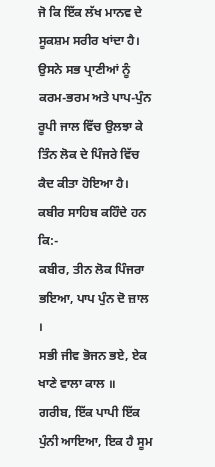ਜੋ ਕਿ ਇੱਕ ਲੱਖ ਮਾਨਵ ਦੇ ਸੂਕਸ਼ਮ ਸਰੀਰ ਖਾਂਦਾ ਹੈ। ਉਸਨੇ ਸਭ ਪ੍ਰਾਣੀਆਂ ਨੂੰ ਕਰਮ-ਭਰਮ ਅਤੇ ਪਾਪ-ਪੁੰਨ ਰੂਪੀ ਜਾਲ ਵਿੱਚ ਉਲਝਾ ਕੇ ਤਿੰਨ ਲੋਕ ਦੇ ਪਿੰਜਰੇ ਵਿੱਚ ਕੈਦ ਕੀਤਾ ਹੋਇਆ ਹੈ। ਕਬੀਰ ਸਾਹਿਬ ਕਹਿੰਦੇ ਹਨ ਕਿ:-
ਕਬੀਰ, ਤੀਨ ਲੋਕ ਪਿੰਜਰਾ ਭਇਆ, ਪਾਪ ਪੁੰਨ ਦੋ ਜ਼ਾਲ ।
ਸਭੀ ਜੀਵ ਭੋਜਨ ਭਏ, ਏਕ ਖਾਣੇ ਵਾਲਾ ਕਾਲ ॥
ਗਰੀਬ, ਇੱਕ ਪਾਪੀ ਇੱਕ ਪੁੰਨੀ ਆਇਆ, ਇਕ ਹੈ ਸੂਮ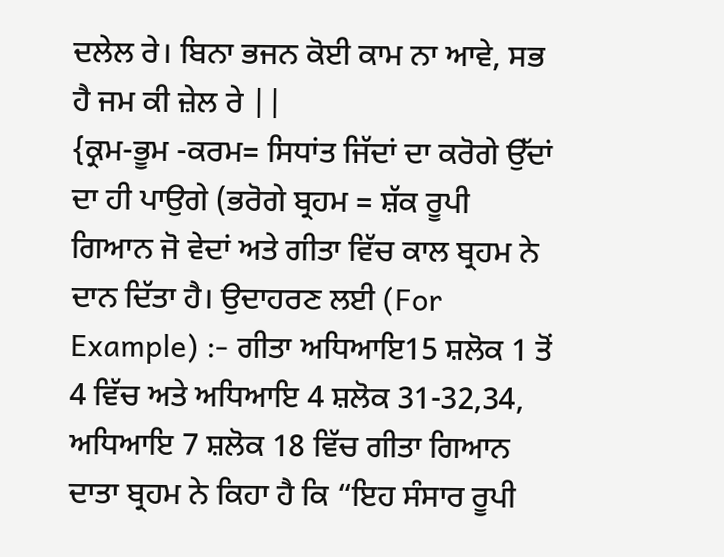ਦਲੇਲ ਰੇ। ਬਿਨਾ ਭਜਨ ਕੋਈ ਕਾਮ ਨਾ ਆਵੇ, ਸਭ ਹੈ ਜਮ ਕੀ ਜ਼ੇਲ ਰੇ ||
{ਕ੍ਰਮ-ਭੂਮ -ਕਰਮ= ਸਿਧਾਂਤ ਜਿੱਦਾਂ ਦਾ ਕਰੋਗੇ ਉੱਦਾਂ ਦਾ ਹੀ ਪਾਉਗੇ (ਭਰੋਗੇ ਬ੍ਰਹਮ = ਸ਼ੱਕ ਰੂਪੀ ਗਿਆਨ ਜੋ ਵੇਦਾਂ ਅਤੇ ਗੀਤਾ ਵਿੱਚ ਕਾਲ ਬ੍ਰਹਮ ਨੇ ਦਾਨ ਦਿੱਤਾ ਹੈ। ਉਦਾਹਰਣ ਲਈ (For Example) :- ਗੀਤਾ ਅਧਿਆਇ15 ਸ਼ਲੋਕ 1 ਤੋਂ 4 ਵਿੱਚ ਅਤੇ ਅਧਿਆਇ 4 ਸ਼ਲੋਕ 31-32,34, ਅਧਿਆਇ 7 ਸ਼ਲੋਕ 18 ਵਿੱਚ ਗੀਤਾ ਗਿਆਨ ਦਾਤਾ ਬ੍ਰਹਮ ਨੇ ਕਿਹਾ ਹੈ ਕਿ “ਇਹ ਸੰਸਾਰ ਰੂਪੀ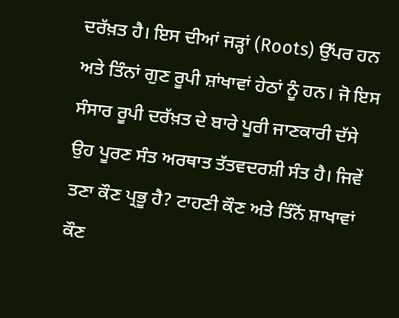ਦਰੱਖ਼ਤ ਹੈ। ਇਸ ਦੀਆਂ ਜੜ੍ਹਾਂ (Roots) ਉੱਪਰ ਹਨ ਅਤੇ ਤਿੰਨਾਂ ਗੁਣ ਰੂਪੀ ਸ਼ਾਂਖਾਵਾਂ ਹੇਠਾਂ ਨੂੰ ਹਨ। ਜੋ ਇਸ ਸੰਸਾਰ ਰੂਪੀ ਦਰੱਖ਼ਤ ਦੇ ਬਾਰੇ ਪੂਰੀ ਜਾਣਕਾਰੀ ਦੱਸੇ ਉਹ ਪੂਰਣ ਸੰਤ ਅਰਥਾਤ ਤੱਤਵਦਰਸ਼ੀ ਸੰਤ ਹੈ। ਜਿਵੇਂ ਤਣਾ ਕੌਣ ਪ੍ਰਭੂ ਹੈ? ਟਾਹਣੀ ਕੌਣ ਅਤੇ ਤਿੰਨੋਂ ਸ਼ਾਖਾਵਾਂ ਕੌਣ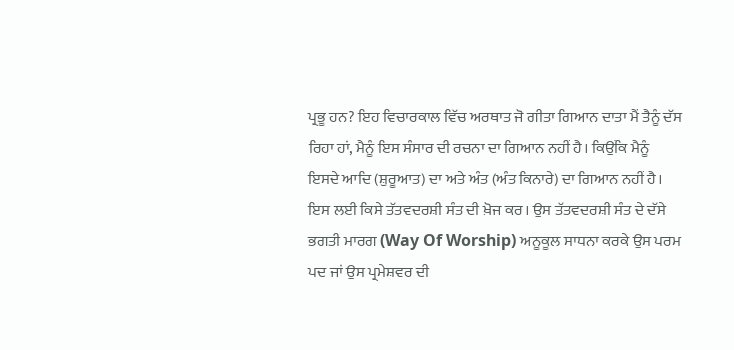ਪ੍ਰਭੂ ਹਨ? ਇਹ ਵਿਚਾਰਕਾਲ ਵਿੱਚ ਅਰਥਾਤ ਜੋ ਗੀਤਾ ਗਿਆਨ ਦਾਤਾ ਮੈਂ ਤੈਨੂੰ ਦੱਸ ਰਿਹਾ ਹਾਂ, ਮੈਨੂੰ ਇਸ ਸੰਸਾਰ ਦੀ ਰਚਨਾ ਦਾ ਗਿਆਨ ਨਹੀਂ ਹੈ। ਕਿਉਂਕਿ ਮੈਨੂੰ ਇਸਦੇ ਆਦਿ (ਸ਼ੁਰੂਆਤ) ਦਾ ਅਤੇ ਅੰਤ (ਅੰਤ ਕਿਨਾਰੇ) ਦਾ ਗਿਆਨ ਨਹੀਂ ਹੈ। ਇਸ ਲਈ ਕਿਸੇ ਤੱਤਵਦਰਸ਼ੀ ਸੰਤ ਦੀ ਖ਼ੋਜ ਕਰ। ਉਸ ਤੱਤਵਦਰਸ਼ੀ ਸੰਤ ਦੇ ਦੱਸੇ ਭਗਤੀ ਮਾਰਗ (Way Of Worship) ਅਨੂਕੂਲ ਸਾਧਨਾ ਕਰਕੇ ਉਸ ਪਰਮ ਪਦ ਜਾਂ ਉਸ ਪ੍ਰਮੇਸ਼ਵਰ ਦੀ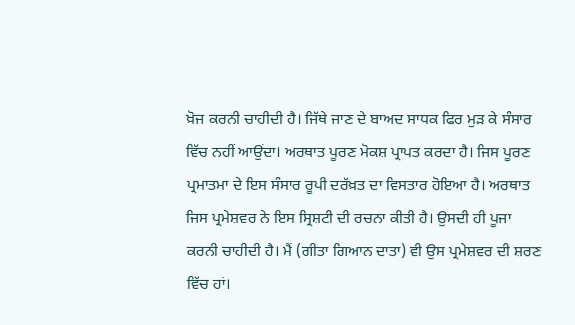ਖ਼ੋਜ ਕਰਨੀ ਚਾਹੀਦੀ ਹੈ। ਜਿੱਥੇ ਜਾਣ ਦੇ ਬਾਅਦ ਸਾਧਕ ਫਿਰ ਮੁੜ ਕੇ ਸੰਸਾਰ ਵਿੱਚ ਨਹੀਂ ਆਉਂਦਾ। ਅਰਥਾਤ ਪੂਰਣ ਮੋਕਸ਼ ਪ੍ਰਾਪਤ ਕਰਦਾ ਹੈ। ਜਿਸ ਪੂਰਣ ਪ੍ਰਮਾਤਮਾ ਦੇ ਇਸ ਸੰਸਾਰ ਰੂਪੀ ਦਰੱਖ਼ਤ ਦਾ ਵਿਸਤਾਰ ਹੋਇਆ ਹੈ। ਅਰਥਾਤ ਜਿਸ ਪ੍ਰਮੇਸ਼ਵਰ ਨੇ ਇਸ ਸ੍ਰਿਸ਼ਟੀ ਦੀ ਰਚਨਾ ਕੀਤੀ ਹੈ। ਉਸਦੀ ਹੀ ਪੂਜਾ ਕਰਨੀ ਚਾਹੀਦੀ ਹੈ। ਮੈਂ (ਗੀਤਾ ਗਿਆਨ ਦਾਤਾ) ਵੀ ਉਸ ਪ੍ਰਮੇਸ਼ਵਰ ਦੀ ਸ਼ਰਣ ਵਿੱਚ ਹਾਂ।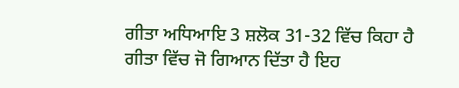ਗੀਤਾ ਅਧਿਆਇ 3 ਸ਼ਲੋਕ 31-32 ਵਿੱਚ ਕਿਹਾ ਹੈ ਗੀਤਾ ਵਿੱਚ ਜੋ ਗਿਆਨ ਦਿੱਤਾ ਹੈ ਇਹ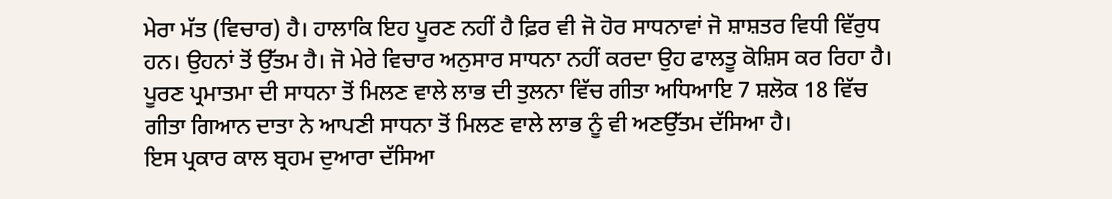ਮੇਰਾ ਮੱਤ (ਵਿਚਾਰ) ਹੈ। ਹਾਲਾਕਿ ਇਹ ਪੂਰਣ ਨਹੀਂ ਹੈ ਫ਼ਿਰ ਵੀ ਜੋ ਹੋਰ ਸਾਧਨਾਵਾਂ ਜੋ ਸ਼ਾਸ਼ਤਰ ਵਿਧੀ ਵਿੱਰੁਧ ਹਨ। ਉਹਨਾਂ ਤੋਂ ਉੱਤਮ ਹੈ। ਜੋ ਮੇਰੇ ਵਿਚਾਰ ਅਨੁਸਾਰ ਸਾਧਨਾ ਨਹੀਂ ਕਰਦਾ ਉਹ ਫਾਲਤੂ ਕੋਸ਼ਿਸ ਕਰ ਰਿਹਾ ਹੈ। ਪੂਰਣ ਪ੍ਰਮਾਤਮਾ ਦੀ ਸਾਧਨਾ ਤੋਂ ਮਿਲਣ ਵਾਲੇ ਲਾਭ ਦੀ ਤੁਲਨਾ ਵਿੱਚ ਗੀਤਾ ਅਧਿਆਇ 7 ਸ਼ਲੋਕ 18 ਵਿੱਚ ਗੀਤਾ ਗਿਆਨ ਦਾਤਾ ਨੇ ਆਪਣੀ ਸਾਧਨਾ ਤੋਂ ਮਿਲਣ ਵਾਲੇ ਲਾਭ ਨੂੰ ਵੀ ਅਣਉੱਤਮ ਦੱਸਿਆ ਹੈ।
ਇਸ ਪ੍ਰਕਾਰ ਕਾਲ ਬ੍ਰਹਮ ਦੁਆਰਾ ਦੱਸਿਆ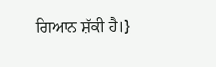ਗਿਆਨ ਸ਼ੱਕੀ ਹੈ।}